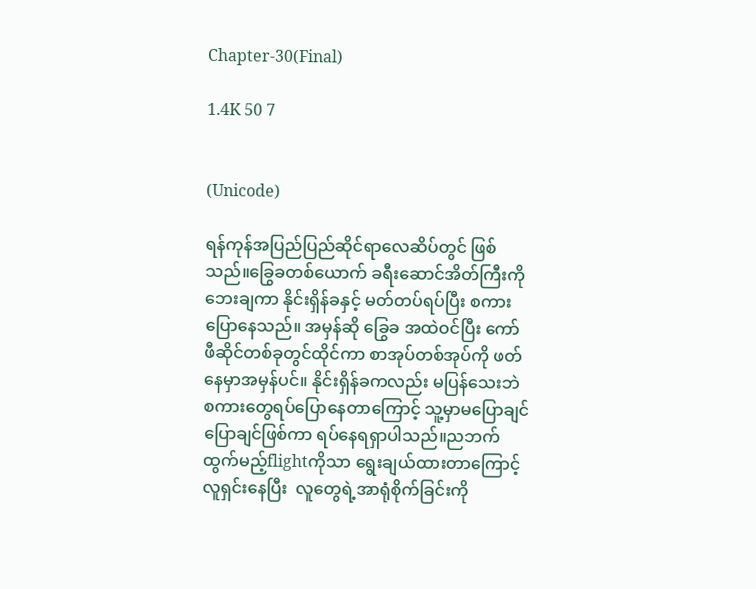Chapter-30(Final)

1.4K 50 7


(Unicode)

ရန်ကုန်အပြည်ပြည်ဆိုင်ရာလေဆိပ်တွင် ဖြစ်သည်။ခြွေခတစ်ယောက် ခရီးဆောင်အိတ်ကြီးကို ဘေးချကာ နိုင်းရှိန်ခနှင့် မတ်တပ်ရပ်ပြီး စကားပြောနေသည်။ အမှန်ဆို ခြွေခ အထဲဝင်ပြီး ကော်ဖီဆိုင်တစ်ခုတွင်ထိုင်ကာ စာအုပ်တစ်အုပ်ကို ဖတ်နေမှာအမှန်ပင်။ နိုင်းရှိန်ခကလည်း မပြန်သေးဘဲ စကားတွေရပ်ပြောနေတာကြောင့် သူ့မှာမပြောချင်ပြောချင်ဖြစ်ကာ ရပ်နေရရှာပါသည်။ညဘက်ထွက်မည့်flightကိုသာ ရွေးချယ်ထားတာကြောင့် လူရှင်းနေပြီး  လူတွေရဲ့အာရုံစိုက်ခြင်းကို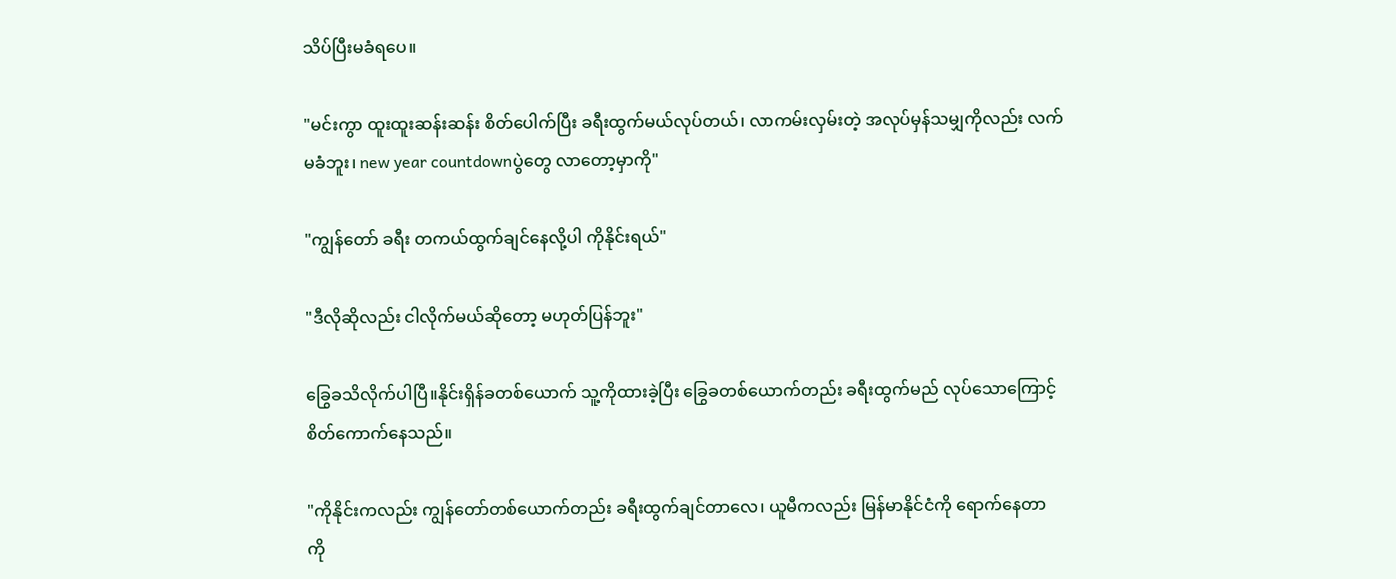သိပ်ပြီးမခံရပေ။

"မင်းကွာ ထူးထူးဆန်းဆန်း စိတ်ပေါက်ပြီး ခရီးထွက်မယ်လုပ်တယ်၊ လာကမ်းလှမ်းတဲ့ အလုပ်မှန်သမျှကိုလည်း လက်မခံဘူး၊ new year countdownပွဲတွေ လာတော့မှာကို"

"ကျွန်တော် ခရီး တကယ်ထွက်ချင်နေလို့ပါ ကိုနိုင်းရယ်"

"ဒီလိုဆိုလည်း ငါလိုက်မယ်ဆိုတော့ မဟုတ်ပြန်ဘူး"

ခြွေခသိလိုက်ပါပြီ။နိုင်းရှိန်ခတစ်ယောက် သူ့ကိုထားခဲ့ပြီး ခြွေခတစ်‌ယောက်တည်း ခရီးထွက်မည် လုပ်သောကြောင့် စိတ်ကောက်နေသည်။

"ကိုနိုင်းကလည်း ကျွန်တော်တစ်ယောက်တည်း ခရီးထွက်ချင်တာလေ၊ ယူမီကလည်း မြန်မာနိုင်ငံကို ရောက်နေတာ  ကို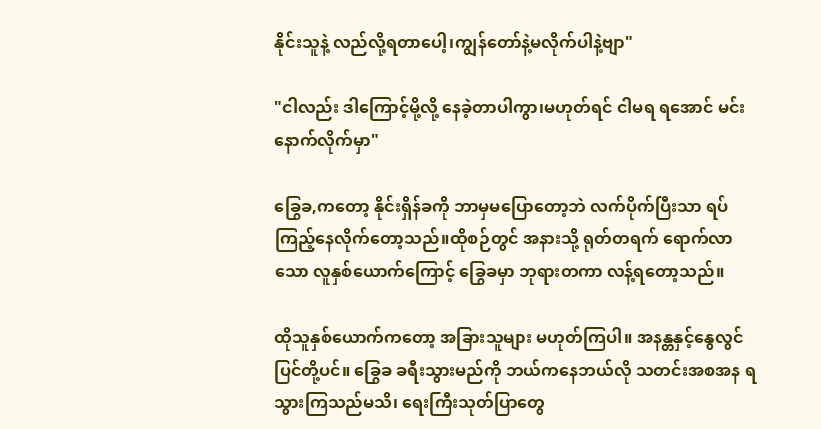နိုင်းသူနဲ့ လည်လို့ရတာပေါ့၊ကျွန်တော်နဲ့မလိုက်ပါနဲ့ဗျာ"

"ငါလည်း ဒါကြောင့်မို့လို့ နေခဲ့တာပါကွာ၊မဟုတ်ရင် ငါမရ ရအောင် မင်းနောက်လိုက်မှာ"

ခြွေခ,ကတော့ နိုင်းရှိန်ခကို ဘာမှမပြောတော့ဘဲ လက်ပိုက်ပြီးသာ ရပ်ကြည့်နေလိုက်တော့သည်။ထိုစဉ်တွင် အနားသို့ ရုတ်တရက် ရောက်လာသော လူနှစ်ယောက်ကြောင့် ခြွေခမှာ ဘုရားတကာ လန့်ရတော့သည်။

ထိုသူနှစ်ယောက်ကတော့ အခြားသူများ မဟုတ်ကြပါ။ အနန္တနှင့်နွေလွင်ပြင်တို့ပင်။ ခြွေခ ခရီးသွားမည်ကို ဘယ်ကနေဘယ်လို သတင်းအစအန ရသွားကြသည်မသိ၊ ရေးကြီးသုတ်ပြာတွေ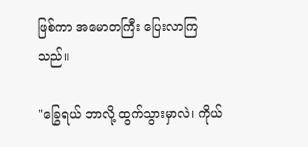ဖြစ်ကာ အမောတကြီး ပြေးလာကြသည်။

"ခြွေရယ် ဘာလို့ ထွက်သွားမှာလဲ၊ ကိုယ်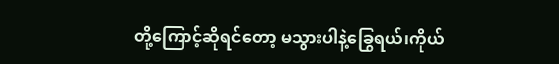တို့ကြောင့်ဆိုရင်တော့ မသွားပါနဲ့ခြွေရယ်၊ကိုယ်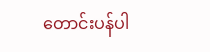တောင်းပန်ပါ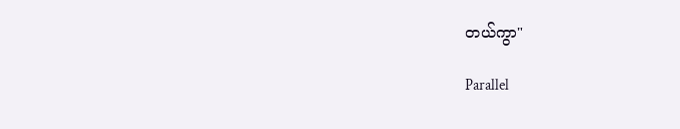တယ်ကွာ"

Parallel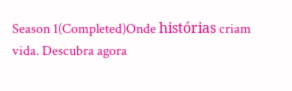Season 1(Completed)Onde histórias criam vida. Descubra agora